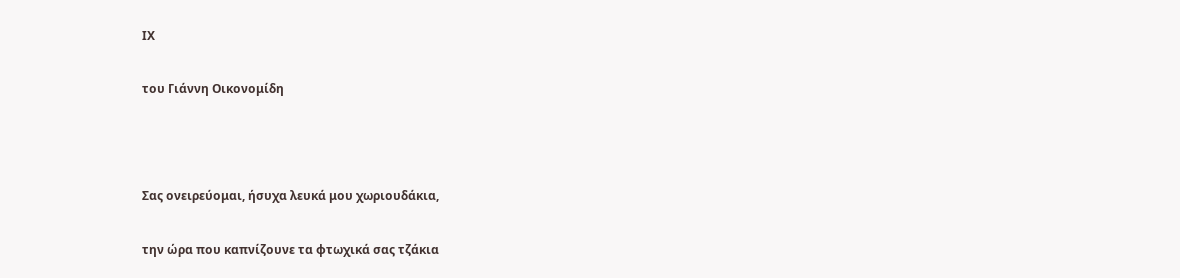ΙΧ

του Γιάννη Οικονομίδη



Σας ονειρεύομαι, ήσυχα λευκά μου χωριουδάκια,

την ώρα που καπνίζουνε τα φτωχικά σας τζάκια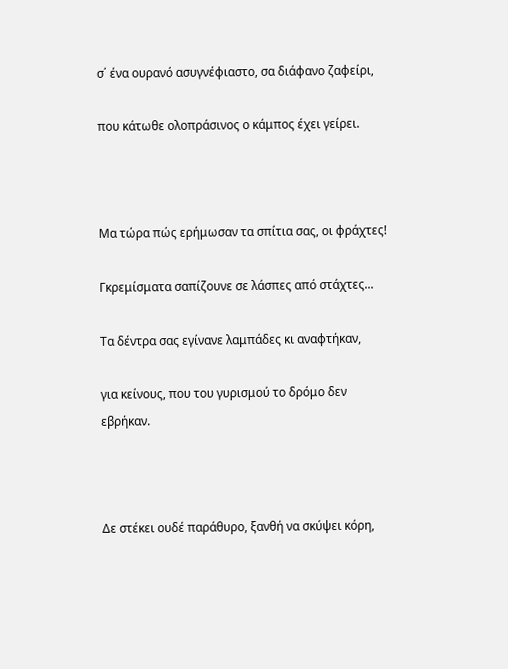σ΄ ένα ουρανό ασυγνέφιαστο, σα διάφανο ζαφείρι,

που κάτωθε ολοπράσινος ο κάμπος έχει γείρει.



Μα τώρα πώς ερήμωσαν τα σπίτια σας, οι φράχτες!

Γκρεμίσματα σαπίζουνε σε λάσπες από στάχτες...

Τα δέντρα σας εγίνανε λαμπάδες κι αναφτήκαν,

για κείνους, που του γυρισμού το δρόμο δεν εβρήκαν.



Δε στέκει ουδέ παράθυρο, ξανθή να σκύψει κόρη,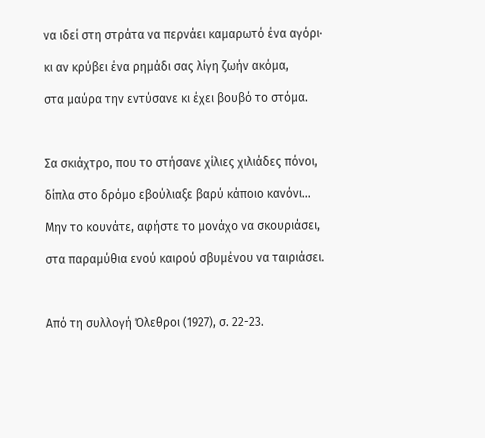να ιδεί στη στράτα να περνάει καμαρωτό ένα αγόρι·

κι αν κρύβει ένα ρημάδι σας λίγη ζωήν ακόμα,

στα μαύρα την εντύσανε κι έχει βουβό το στόμα.



Σα σκιάχτρο, που το στήσανε χίλιες χιλιάδες πόνοι,

δίπλα στο δρόμο εβούλιαξε βαρύ κάποιο κανόνι...

Μην το κουνάτε, αφήστε το μονάχο να σκουριάσει,

στα παραμύθια ενού καιρού σβυμένου να ταιριάσει.



Από τη συλλογή Όλεθροι (1927), σ. 22-23.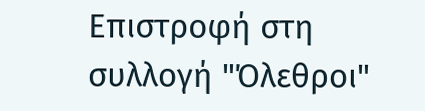Επιστροφή στη συλλογή "Όλεθροι"